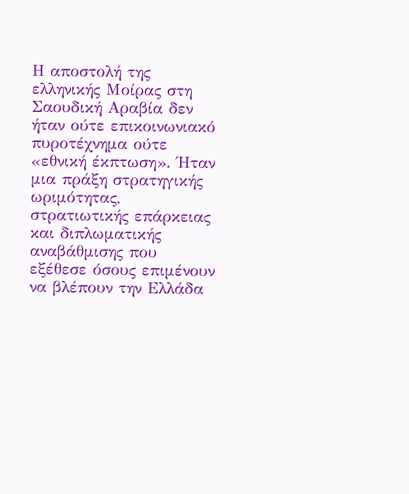Η αποστολή της ελληνικής Μοίρας στη Σαουδική Αραβία δεν ήταν ούτε επικοινωνιακό πυροτέχνημα ούτε «εθνική έκπτωση». Ήταν μια πράξη στρατηγικής ωριμότητας, στρατιωτικής επάρκειας και διπλωματικής αναβάθμισης που εξέθεσε όσους επιμένουν να βλέπουν την Ελλάδα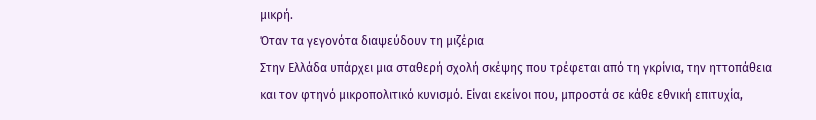μικρή.
Όταν τα γεγονότα διαψεύδουν τη μιζέρια
Στην Ελλάδα υπάρχει μια σταθερή σχολή σκέψης που τρέφεται από τη γκρίνια, την ηττοπάθεια και τον φτηνό μικροπολιτικό κυνισμό. Είναι εκείνοι που, μπροστά σε κάθε εθνική επιτυχία,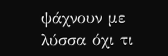ψάχνουν με λύσσα όχι τι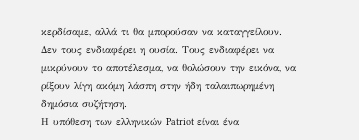κερδίσαμε, αλλά τι θα μπορούσαν να καταγγείλουν. Δεν τους ενδιαφέρει η ουσία. Τους ενδιαφέρει να μικρύνουν το αποτέλεσμα, να θολώσουν την εικόνα, να ρίξουν λίγη ακόμη λάσπη στην ήδη ταλαιπωρημένη δημόσια συζήτηση.
Η υπόθεση των ελληνικών Patriot είναι ένα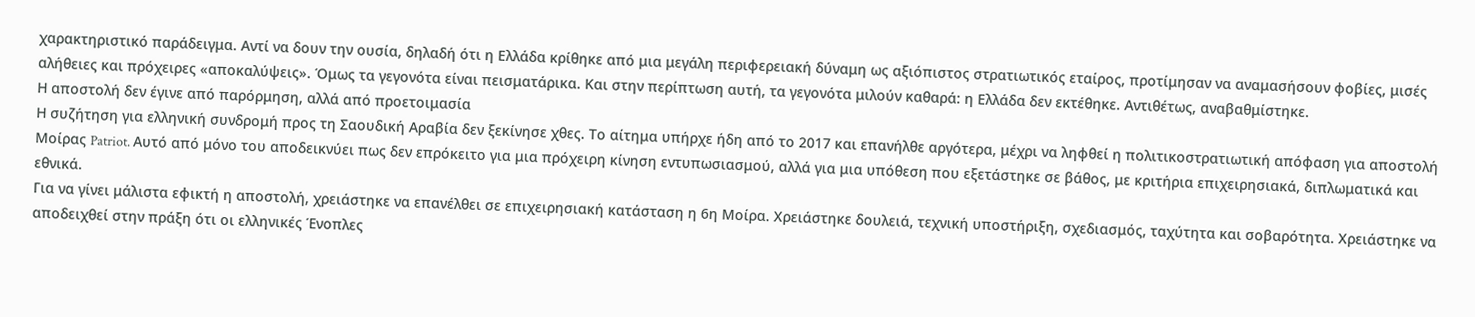χαρακτηριστικό παράδειγμα. Αντί να δουν την ουσία, δηλαδή ότι η Ελλάδα κρίθηκε από μια μεγάλη περιφερειακή δύναμη ως αξιόπιστος στρατιωτικός εταίρος, προτίμησαν να αναμασήσουν φοβίες, μισές αλήθειες και πρόχειρες «αποκαλύψεις». Όμως τα γεγονότα είναι πεισματάρικα. Και στην περίπτωση αυτή, τα γεγονότα μιλούν καθαρά: η Ελλάδα δεν εκτέθηκε. Αντιθέτως, αναβαθμίστηκε.
Η αποστολή δεν έγινε από παρόρμηση, αλλά από προετοιμασία
Η συζήτηση για ελληνική συνδρομή προς τη Σαουδική Αραβία δεν ξεκίνησε χθες. Το αίτημα υπήρχε ήδη από το 2017 και επανήλθε αργότερα, μέχρι να ληφθεί η πολιτικοστρατιωτική απόφαση για αποστολή Μοίρας Patriot. Αυτό από μόνο του αποδεικνύει πως δεν επρόκειτο για μια πρόχειρη κίνηση εντυπωσιασμού, αλλά για μια υπόθεση που εξετάστηκε σε βάθος, με κριτήρια επιχειρησιακά, διπλωματικά και εθνικά.
Για να γίνει μάλιστα εφικτή η αποστολή, χρειάστηκε να επανέλθει σε επιχειρησιακή κατάσταση η 6η Μοίρα. Χρειάστηκε δουλειά, τεχνική υποστήριξη, σχεδιασμός, ταχύτητα και σοβαρότητα. Χρειάστηκε να αποδειχθεί στην πράξη ότι οι ελληνικές Ένοπλες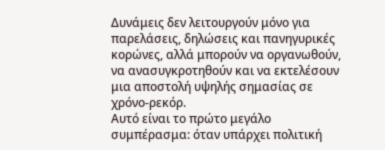Δυνάμεις δεν λειτουργούν μόνο για παρελάσεις, δηλώσεις και πανηγυρικές κορώνες, αλλά μπορούν να οργανωθούν, να ανασυγκροτηθούν και να εκτελέσουν μια αποστολή υψηλής σημασίας σε χρόνο-ρεκόρ.
Αυτό είναι το πρώτο μεγάλο συμπέρασμα: όταν υπάρχει πολιτική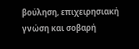βούληση, επιχειρησιακή γνώση και σοβαρή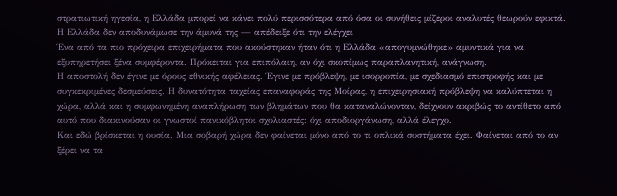στρατιωτική ηγεσία, η Ελλάδα μπορεί να κάνει πολύ περισσότερα από όσα οι συνήθεις μίζεροι αναλυτές θεωρούν εφικτά.
Η Ελλάδα δεν αποδυνάμωσε την άμυνά της — απέδειξε ότι την ελέγχει
Ένα από τα πιο πρόχειρα επιχειρήματα που ακούστηκαν ήταν ότι η Ελλάδα «απογυμνώθηκε» αμυντικά για να εξυπηρετήσει ξένα συμφέροντα. Πρόκειται για επιπόλαιη, αν όχι σκοπίμως παραπλανητική, ανάγνωση.
Η αποστολή δεν έγινε με όρους εθνικής αφέλειας. Έγινε με πρόβλεψη, με ισορροπία, με σχεδιασμό επιστροφής και με συγκεκριμένες δεσμεύσεις. Η δυνατότητα ταχείας επαναφοράς της Μοίρας, η επιχειρησιακή πρόβλεψη να καλύπτεται η χώρα, αλλά και η συμφωνημένη αναπλήρωση των βλημάτων που θα καταναλώνονταν, δείχνουν ακριβώς το αντίθετο από αυτό που διακινούσαν οι γνωστοί πανικόβλητοι σχολιαστές: όχι αποδιοργάνωση, αλλά έλεγχο.
Και εδώ βρίσκεται η ουσία. Μια σοβαρή χώρα δεν φαίνεται μόνο από το τι οπλικά συστήματα έχει. Φαίνεται από το αν ξέρει να τα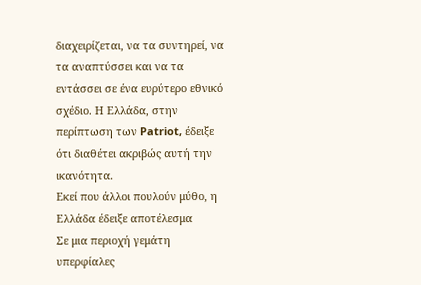διαχειρίζεται, να τα συντηρεί, να τα αναπτύσσει και να τα εντάσσει σε ένα ευρύτερο εθνικό σχέδιο. Η Ελλάδα, στην περίπτωση των Patriot, έδειξε ότι διαθέτει ακριβώς αυτή την ικανότητα.
Εκεί που άλλοι πουλούν μύθο, η Ελλάδα έδειξε αποτέλεσμα
Σε μια περιοχή γεμάτη υπερφίαλες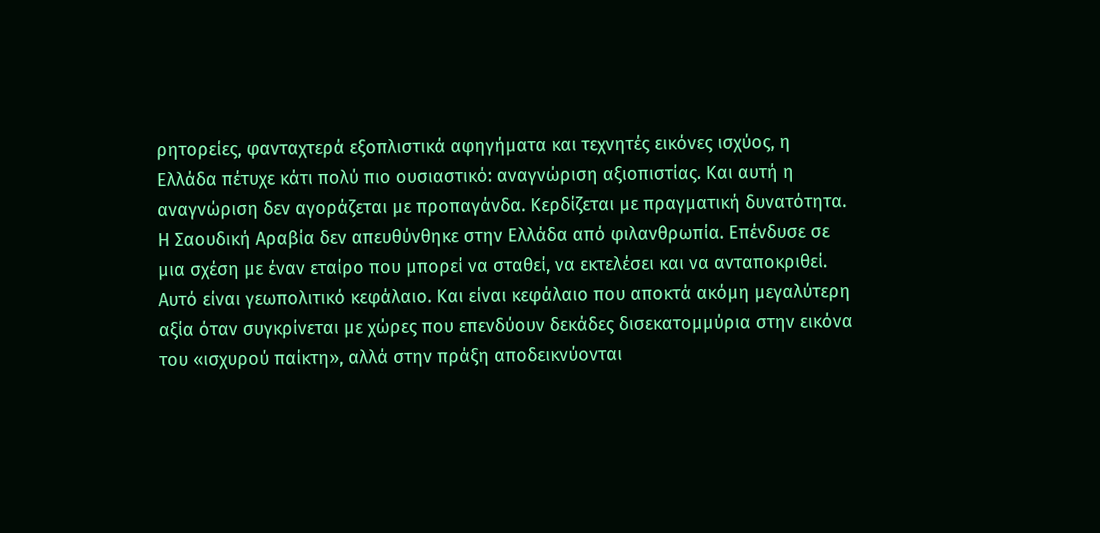ρητορείες, φανταχτερά εξοπλιστικά αφηγήματα και τεχνητές εικόνες ισχύος, η Ελλάδα πέτυχε κάτι πολύ πιο ουσιαστικό: αναγνώριση αξιοπιστίας. Και αυτή η αναγνώριση δεν αγοράζεται με προπαγάνδα. Κερδίζεται με πραγματική δυνατότητα.
Η Σαουδική Αραβία δεν απευθύνθηκε στην Ελλάδα από φιλανθρωπία. Επένδυσε σε μια σχέση με έναν εταίρο που μπορεί να σταθεί, να εκτελέσει και να ανταποκριθεί. Αυτό είναι γεωπολιτικό κεφάλαιο. Και είναι κεφάλαιο που αποκτά ακόμη μεγαλύτερη αξία όταν συγκρίνεται με χώρες που επενδύουν δεκάδες δισεκατομμύρια στην εικόνα του «ισχυρού παίκτη», αλλά στην πράξη αποδεικνύονται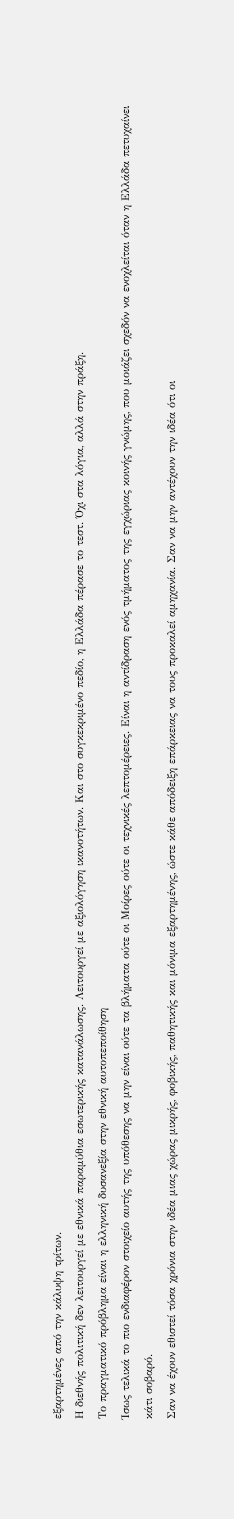εξαρτημένες από την κάλυψη τρίτων.
Η διεθνής πολιτική δεν λειτουργεί με εθνικά παραμύθια εσωτερικής κατανάλωσης. Λειτουργεί με αξιολόγηση ικανοτήτων. Και στο συγκεκριμένο πεδίο, η Ελλάδα πέρασε το τεστ. Όχι στα λόγια, αλλά στην πράξη.
Το πραγματικό πρόβλημα είναι η ελληνική δυσανεξία στην εθνική αυτοπεποίθηση
Ίσως τελικά το πιο ενδιαφέρον στοιχείο αυτής της υπόθεσης να μην είναι ούτε τα βλήματα ούτε οι Μοίρες ούτε οι τεχνικές λεπτομέρειες. Είναι η αντίδραση ενός τμήματος της εγχώριας κοινής γνώμης, που μοιάζει σχεδόν να ενοχλείται όταν η Ελλάδα πετυχαίνει κάτι σοβαρό.
Σαν να έχουν εθιστεί τόσα χρόνια στην ιδέα μιας χώρας μικρής, φοβικής, παθητικής και μόνιμα εξαρτημένης, ώστε κάθε απόδειξη επάρκειας να τους προκαλεί αμηχανία. Σαν να μην αντέχουν την ιδέα ότι οι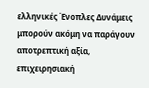ελληνικές Ένοπλες Δυνάμεις μπορούν ακόμη να παράγουν αποτρεπτική αξία, επιχειρησιακή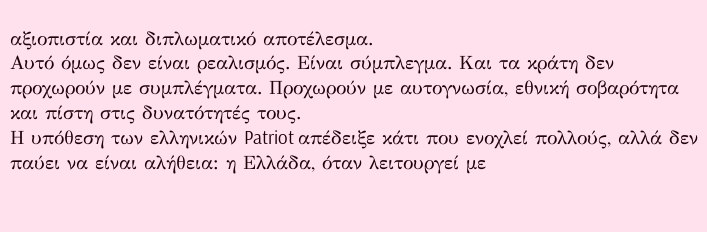αξιοπιστία και διπλωματικό αποτέλεσμα.
Αυτό όμως δεν είναι ρεαλισμός. Είναι σύμπλεγμα. Και τα κράτη δεν προχωρούν με συμπλέγματα. Προχωρούν με αυτογνωσία, εθνική σοβαρότητα και πίστη στις δυνατότητές τους.
Η υπόθεση των ελληνικών Patriot απέδειξε κάτι που ενοχλεί πολλούς, αλλά δεν παύει να είναι αλήθεια: η Ελλάδα, όταν λειτουργεί με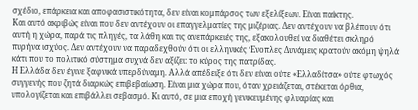σχέδιο, επάρκεια και αποφασιστικότητα, δεν είναι κομπάρσος των εξελίξεων. Είναι παίκτης.
Και αυτό ακριβώς είναι που δεν αντέχουν οι επαγγελματίες της μιζέριας. Δεν αντέχουν να βλέπουν ότι αυτή η χώρα, παρά τις πληγές, τα λάθη και τις ανεπάρκειές της, εξακολουθεί να διαθέτει σκληρό πυρήνα ισχύος. Δεν αντέχουν να παραδεχθούν ότι οι ελληνικές Ένοπλες Δυνάμεις κρατούν ακόμη ψηλά κάτι που το πολιτικό σύστημα συχνά δεν αξίζει: το κύρος της πατρίδας.
Η Ελλάδα δεν έγινε ξαφνικά υπερδύναμη. Αλλά απέδειξε ότι δεν είναι ούτε «Ελλαδίτσα» ούτε φτωχός συγγενής που ζητά διαρκώς επιβεβαίωση. Είναι μια χώρα που, όταν χρειάζεται, στέκεται όρθια, υπολογίζεται και επιβάλλει σεβασμό. Κι αυτό, σε μια εποχή γενικευμένης φλυαρίας και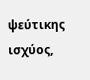ψεύτικης ισχύος,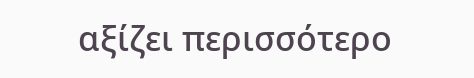αξίζει περισσότερο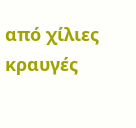από χίλιες κραυγές